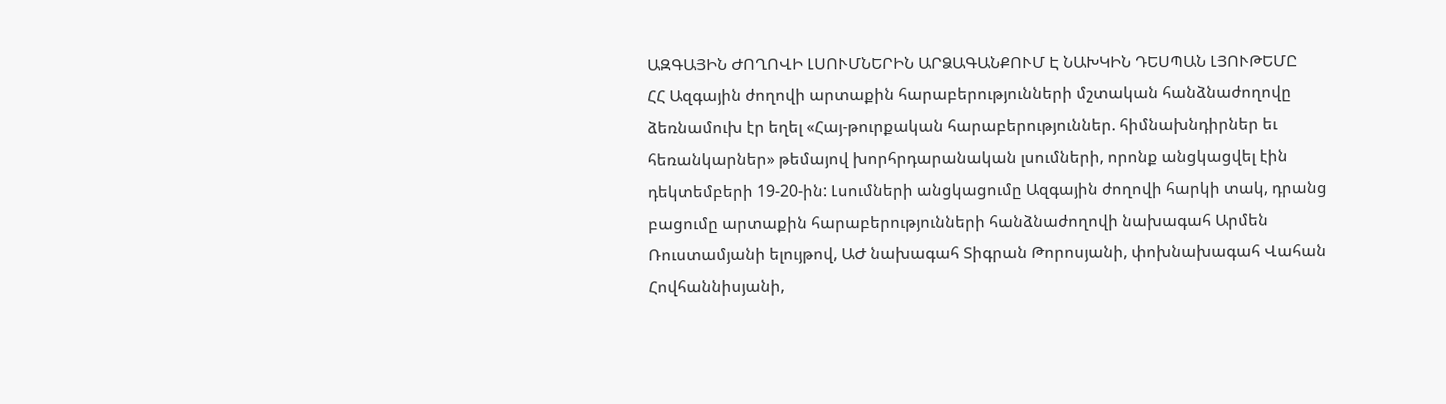ԱԶԳԱՅԻՆ ԺՈՂՈՎԻ ԼՍՈՒՄՆԵՐԻՆ ԱՐՁԱԳԱՆՔՈՒՄ Է ՆԱԽԿԻՆ ԴԵՍՊԱՆ ԼՅՈՒԹԵՄԸ
ՀՀ Ազգային ժողովի արտաքին հարաբերությունների մշտական հանձնաժողովը ձեռնամուխ էր եղել «Հայ-թուրքական հարաբերություններ. հիմնախնդիրներ եւ հեռանկարներ» թեմայով խորհրդարանական լսումների, որոնք անցկացվել էին դեկտեմբերի 19-20-ին: Լսումների անցկացումը Ազգային ժողովի հարկի տակ, դրանց բացումը արտաքին հարաբերությունների հանձնաժողովի նախագահ Արմեն Ռուստամյանի ելույթով, ԱԺ նախագահ Տիգրան Թորոսյանի, փոխնախագահ Վահան Հովհաննիսյանի,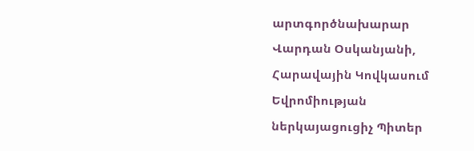արտգործնախարար Վարդան Օսկանյանի, Հարավային Կովկասում Եվրոմիության ներկայացուցիչ Պիտեր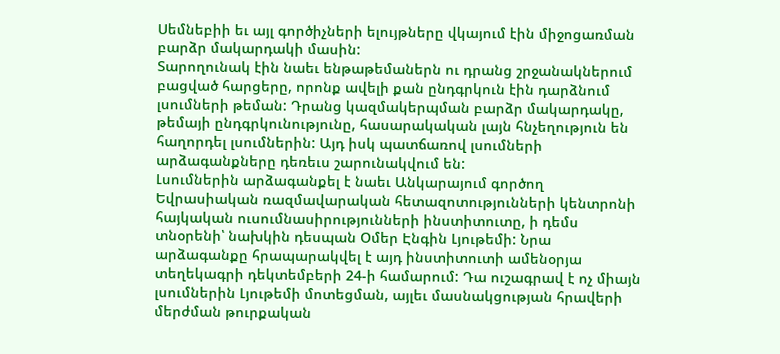Սեմնեբիի եւ այլ գործիչների ելույթները վկայում էին միջոցառման բարձր մակարդակի մասին:
Տարողունակ էին նաեւ ենթաթեմաներն ու դրանց շրջանակներում բացված հարցերը, որոնք ավելի քան ընդգրկուն էին դարձնում լսումների թեման: Դրանց կազմակերպման բարձր մակարդակը, թեմայի ընդգրկունությունը, հասարակական լայն հնչեղություն են հաղորդել լսումներին: Այդ իսկ պատճառով լսումների արձագանքները դեռեւս շարունակվում են:
Լսումներին արձագանքել է նաեւ Անկարայում գործող Եվրասիական ռազմավարական հետազոտությունների կենտրոնի հայկական ուսումնասիրությունների ինստիտուտը, ի դեմս տնօրենի՝ նախկին դեսպան Օմեր Էնգին Լյութեմի: Նրա արձագանքը հրապարակվել է այդ ինստիտուտի ամենօրյա տեղեկագրի դեկտեմբերի 24-ի համարում: Դա ուշագրավ է ոչ միայն լսումներին Լյութեմի մոտեցման, այլեւ մասնակցության հրավերի մերժման թուրքական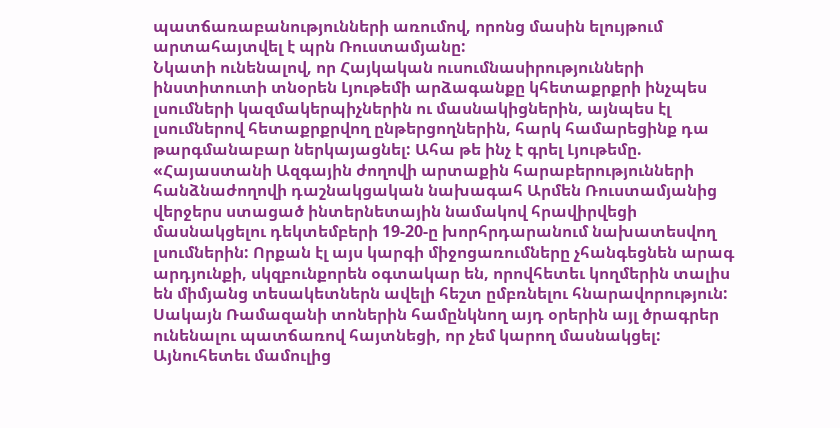պատճառաբանությունների առումով, որոնց մասին ելույթում արտահայտվել է պրն Ռուստամյանը:
Նկատի ունենալով, որ Հայկական ուսումնասիրությունների ինստիտուտի տնօրեն Լյութեմի արձագանքը կհետաքրքրի ինչպես լսումների կազմակերպիչներին ու մասնակիցներին, այնպես էլ լսումներով հետաքրքրվող ընթերցողներին, հարկ համարեցինք դա թարգմանաբար ներկայացնել: Ահա թե ինչ է գրել Լյութեմը.
«Հայաստանի Ազգային ժողովի արտաքին հարաբերությունների հանձնաժողովի դաշնակցական նախագահ Արմեն Ռուստամյանից վերջերս ստացած ինտերնետային նամակով հրավիրվեցի մասնակցելու դեկտեմբերի 19-20-ը խորհրդարանում նախատեսվող լսումներին: Որքան էլ այս կարգի միջոցառումները չհանգեցնեն արագ արդյունքի, սկզբունքորեն օգտակար են, որովհետեւ կողմերին տալիս են միմյանց տեսակետներն ավելի հեշտ ըմբռնելու հնարավորություն: Սակայն Ռամազանի տոներին համընկնող այդ օրերին այլ ծրագրեր ունենալու պատճառով հայտնեցի, որ չեմ կարող մասնակցել:
Այնուհետեւ մամուլից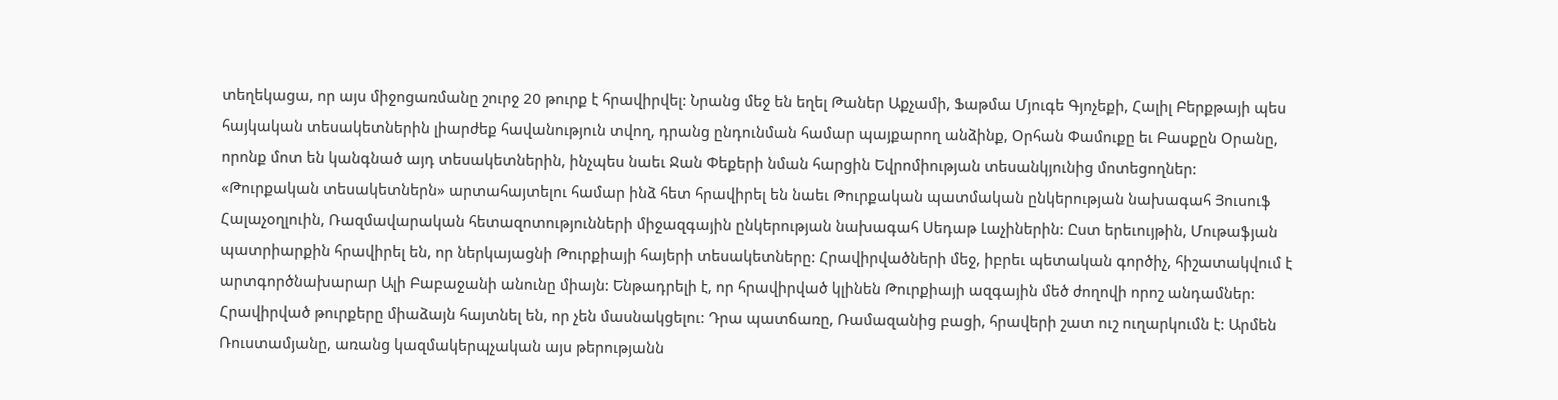տեղեկացա, որ այս միջոցառմանը շուրջ 20 թուրք է հրավիրվել: Նրանց մեջ են եղել Թաներ Աքչամի, Ֆաթմա Մյուգե Գյոչեքի, Հալիլ Բերքթայի պես հայկական տեսակետներին լիարժեք հավանություն տվող, դրանց ընդունման համար պայքարող անձինք, Օրհան Փամուքը եւ Բասքըն Օրանը, որոնք մոտ են կանգնած այդ տեսակետներին, ինչպես նաեւ Ջան Փեքերի նման հարցին Եվրոմիության տեսանկյունից մոտեցողներ:
«Թուրքական տեսակետներն» արտահայտելու համար ինձ հետ հրավիրել են նաեւ Թուրքական պատմական ընկերության նախագահ Յուսուֆ Հալաչօղլուին, Ռազմավարական հետազոտությունների միջազգային ընկերության նախագահ Սեդաթ Լաչիներին: Ըստ երեւույթին, Մութաֆյան պատրիարքին հրավիրել են, որ ներկայացնի Թուրքիայի հայերի տեսակետները: Հրավիրվածների մեջ, իբրեւ պետական գործիչ, հիշատակվում է արտգործնախարար Ալի Բաբաջանի անունը միայն: Ենթադրելի է, որ հրավիրված կլինեն Թուրքիայի ազգային մեծ ժողովի որոշ անդամներ:
Հրավիրված թուրքերը միաձայն հայտնել են, որ չեն մասնակցելու: Դրա պատճառը, Ռամազանից բացի, հրավերի շատ ուշ ուղարկումն է: Արմեն Ռուստամյանը, առանց կազմակերպչական այս թերությանն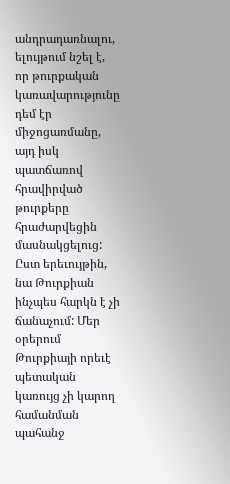անդրադառնալու, ելույթում նշել է, որ թուրքական կառավարությունը դեմ էր միջոցառմանը, այդ իսկ պատճառով հրավիրված թուրքերը հրաժարվեցին մասնակցելուց: Ըստ երեւույթին, նա Թուրքիան ինչպես հարկն է չի ճանաչում: Մեր օրերում Թուրքիայի որեւէ պետական կառույց չի կարող համանման պահանջ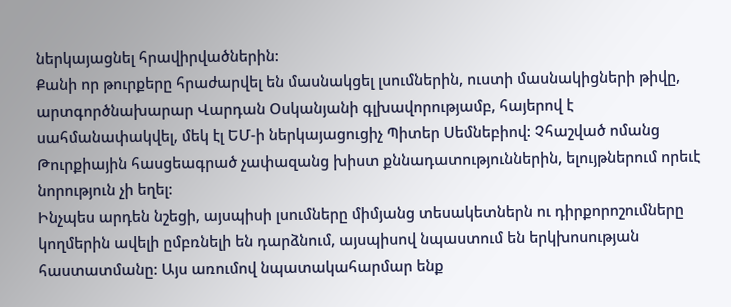ներկայացնել հրավիրվածներին:
Քանի որ թուրքերը հրաժարվել են մասնակցել լսումներին, ուստի մասնակիցների թիվը, արտգործնախարար Վարդան Օսկանյանի գլխավորությամբ, հայերով է սահմանափակվել, մեկ էլ ԵՄ-ի ներկայացուցիչ Պիտեր Սեմնեբիով: Չհաշված ոմանց Թուրքիային հասցեագրած չափազանց խիստ քննադատություններին, ելույթներում որեւէ նորություն չի եղել:
Ինչպես արդեն նշեցի, այսպիսի լսումները միմյանց տեսակետներն ու դիրքորոշումները կողմերին ավելի ըմբռնելի են դարձնում, այսպիսով նպաստում են երկխոսության հաստատմանը: Այս առումով նպատակահարմար ենք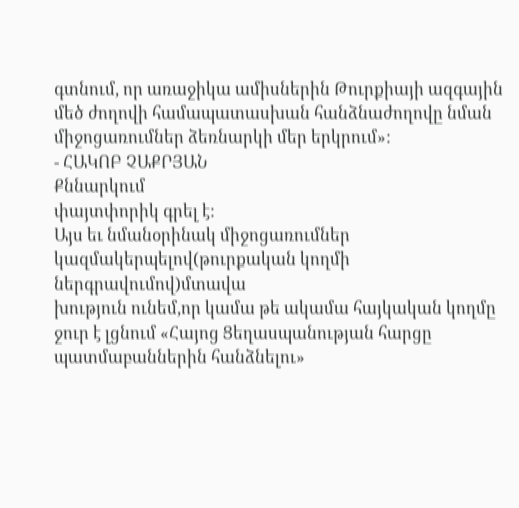գտնում, որ առաջիկա ամիսներին Թուրքիայի ազգային մեծ ժողովի համապատասխան հանձնաժողովը նման միջոցառումներ ձեռնարկի մեր երկրում»:
- ՀԱԿՈԲ ՉԱՔՐՅԱՆ
Քննարկում
փայտփորիկ գրել է:
Այս եւ նմանօրինակ միջոցառումներ կազմակերպելով(թուրքական կողմի ներգրավումով)մտավա
խություն ունեմ,որ կամա թե ակամա հայկական կողմը ջուր է լցնում «Հայոց Ցեղասպանության հարցը պատմաբաններին հանձնելու»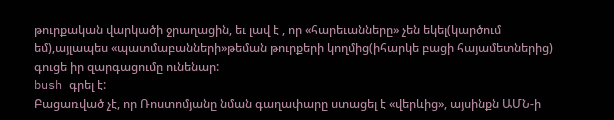թուրքական վարկածի ջրաղացին, եւ լավ է , որ «հարեւանները» չեն եկել(կարծում եմ),այլապես «պատմաբանների»թեման թուրքերի կողմից(իհարկե բացի հայամետներից) գուցե իր զարգացումը ունենար:
bush գրել է:
Բացառված չէ, որ Ռոստոմյանը նման գաղափարը ստացել է «վերևից», այսինքն ԱՄՆ-ի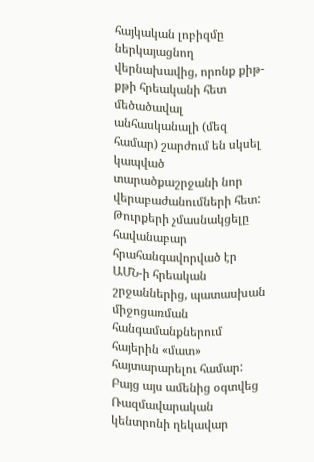հայկական լոբիզմը ներկայացնող վերնախավից, որոնք քիթ-քթի հրեականի հետ մեծածավալ անհասկանալի (մեզ համար) շարժում են սկսել կապված տարածքաշրջանի նոր վերաբաժանումների հետ: Թուրքերի չմասնակցելը հավանաբար հրահանգավորված էր ԱՄՆ-ի հրեական շրջաններից, պատասխան միջոցառման հանգամանքներում հայերին «մատ» հայտարարելու համար: Բայց այս ամենից օգտվեց Ռազմավարական կենտրոնի ղեկավար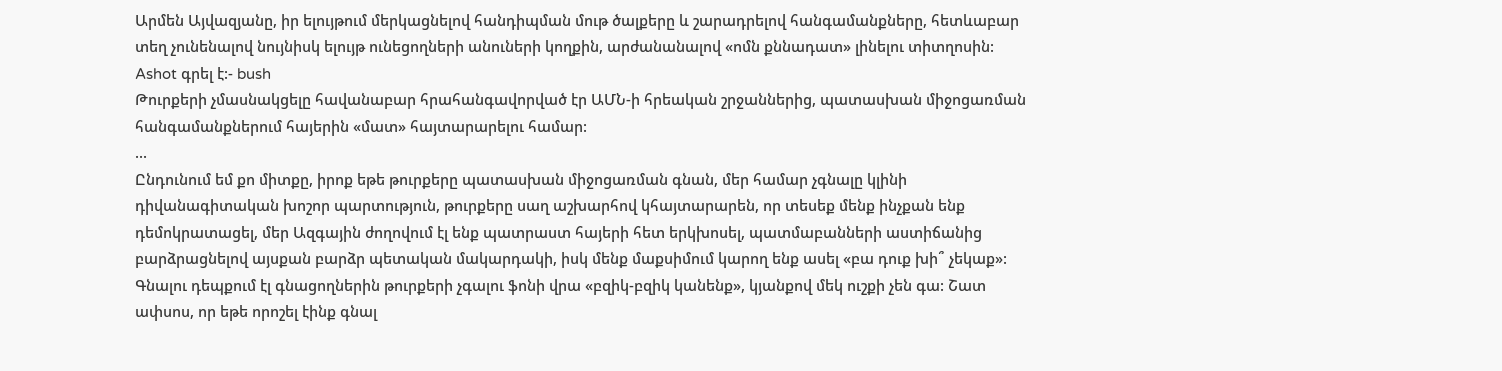Արմեն Այվազյանը, իր ելույթում մերկացնելով հանդիպման մութ ծալքերը և շարադրելով հանգամանքները, հետևաբար տեղ չունենալով նույնիսկ ելույթ ունեցողների անուների կողքին, արժանանալով «ոմն քննադատ» լինելու տիտղոսին:
Ashot գրել է:- bush
Թուրքերի չմասնակցելը հավանաբար հրահանգավորված էր ԱՄՆ-ի հրեական շրջաններից, պատասխան միջոցառման հանգամանքներում հայերին «մատ» հայտարարելու համար:
...
Ընդունում եմ քո միտքը, իրոք եթե թուրքերը պատասխան միջոցառման գնան, մեր համար չգնալը կլինի դիվանագիտական խոշոր պարտություն, թուրքերը սաղ աշխարհով կհայտարարեն, որ տեսեք մենք ինչքան ենք դեմոկրատացել, մեր Ազգային ժողովում էլ ենք պատրաստ հայերի հետ երկխոսել, պատմաբանների աստիճանից բարձրացնելով այսքան բարձր պետական մակարդակի, իսկ մենք մաքսիմում կարող ենք ասել «բա դուք խի՞ չեկաք»: Գնալու դեպքում էլ գնացողներին թուրքերի չգալու ֆոնի վրա «բզիկ-բզիկ կանենք», կյանքով մեկ ուշքի չեն գա: Շատ ափսոս, որ եթե որոշել էինք գնալ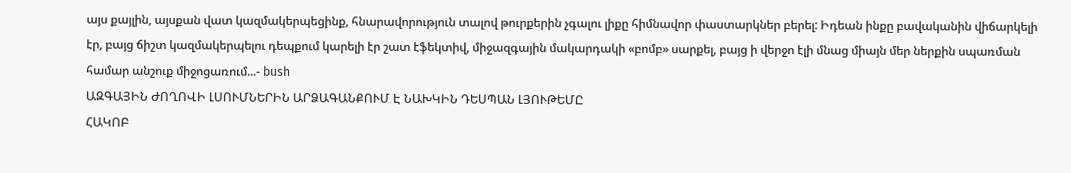այս քայլին, այսքան վատ կազմակերպեցինք, հնարավորություն տալով թուրքերին չգալու լիքը հիմնավոր փաստարկներ բերել: Իդեան ինքը բավականին վիճարկելի էր, բայց ճիշտ կազմակերպելու դեպքում կարելի էր շատ էֆեկտիվ, միջազգային մակարդակի «բոմբ» սարքել, բայց ի վերջո էլի մնաց միայն մեր ներքին սպառման համար անշուք միջոցառում...- bush
ԱԶԳԱՅԻՆ ԺՈՂՈՎԻ ԼՍՈՒՄՆԵՐԻՆ ԱՐՁԱԳԱՆՔՈՒՄ Է ՆԱԽԿԻՆ ԴԵՍՊԱՆ ԼՅՈՒԹԵՄԸ
ՀԱԿՈԲ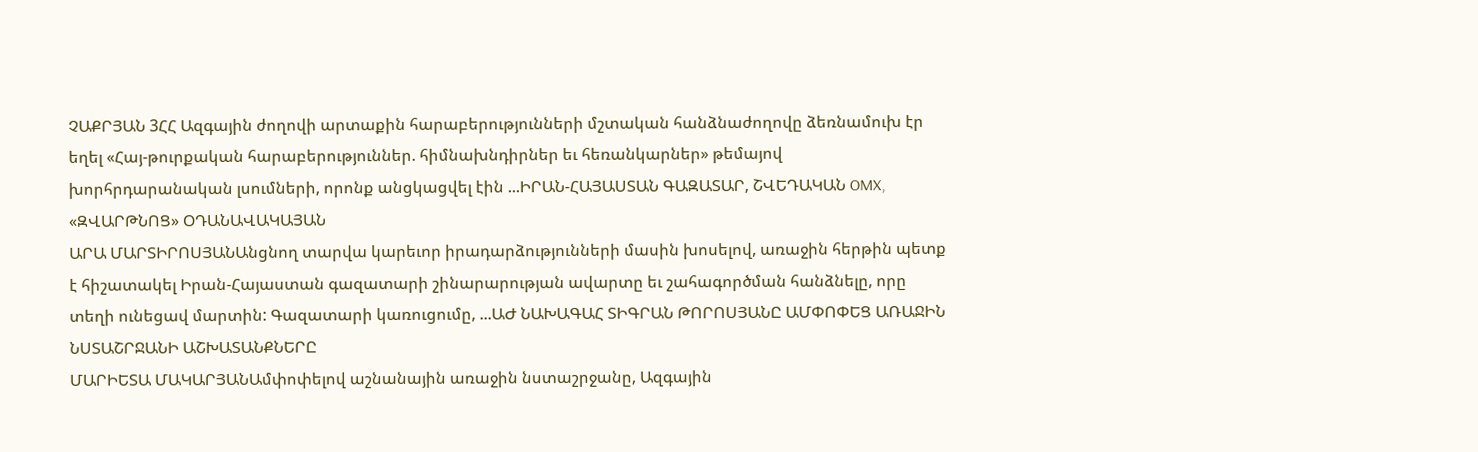ՉԱՔՐՅԱՆ 3ՀՀ Ազգային ժողովի արտաքին հարաբերությունների մշտական հանձնաժողովը ձեռնամուխ էր եղել «Հայ-թուրքական հարաբերություններ. հիմնախնդիրներ եւ հեռանկարներ» թեմայով խորհրդարանական լսումների, որոնք անցկացվել էին ...ԻՐԱՆ-ՀԱՅԱՍՏԱՆ ԳԱԶԱՏԱՐ, ՇՎԵԴԱԿԱՆ OMX, «ԶՎԱՐԹՆՈՑ» ՕԴԱՆԱՎԱԿԱՅԱՆ
ԱՐԱ ՄԱՐՏԻՐՈՍՅԱՆԱնցնող տարվա կարեւոր իրադարձությունների մասին խոսելով, առաջին հերթին պետք է հիշատակել Իրան-Հայաստան գազատարի շինարարության ավարտը եւ շահագործման հանձնելը, որը տեղի ունեցավ մարտին: Գազատարի կառուցումը, ...ԱԺ ՆԱԽԱԳԱՀ ՏԻԳՐԱՆ ԹՈՐՈՍՅԱՆԸ ԱՄՓՈՓԵՑ ԱՌԱՋԻՆ ՆՍՏԱՇՐՋԱՆԻ ԱՇԽԱՏԱՆՔՆԵՐԸ
ՄԱՐԻԵՏԱ ՄԱԿԱՐՅԱՆԱմփոփելով աշնանային առաջին նստաշրջանը, Ազգային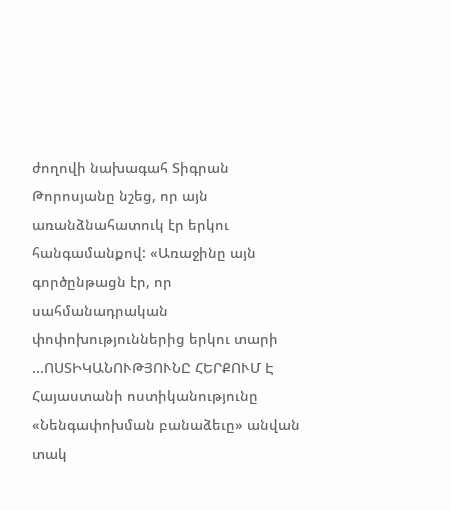ժողովի նախագահ Տիգրան Թորոսյանը նշեց, որ այն առանձնահատուկ էր երկու հանգամանքով: «Առաջինը այն գործընթացն էր, որ սահմանադրական փոփոխություններից երկու տարի ...ՈՍՏԻԿԱՆՈՒԹՅՈՒՆԸ ՀԵՐՔՈՒՄ Է
Հայաստանի ոստիկանությունը «Նենգափոխման բանաձեւը» անվան տակ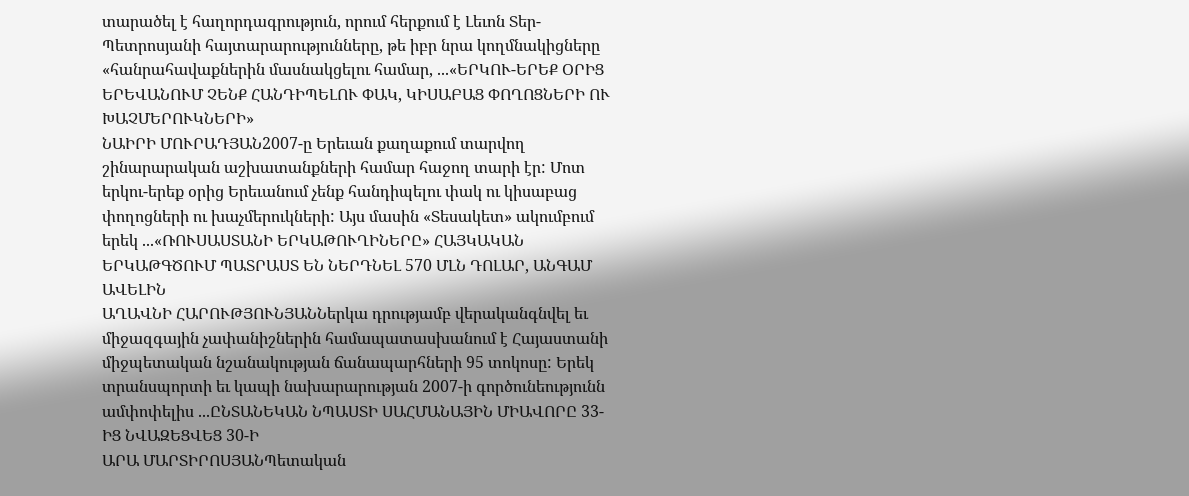տարածել է հաղորդագրություն, որում հերքում է Լեւոն Տեր-Պետրոսյանի հայտարարությունները, թե իբր նրա կողմնակիցները «հանրահավաքներին մասնակցելու համար, ...«ԵՐԿՈՒ-ԵՐԵՔ ՕՐԻՑ ԵՐԵՎԱՆՈՒՄ ՉԵՆՔ ՀԱՆԴԻՊԵԼՈՒ ՓԱԿ, ԿԻՍԱԲԱՑ ՓՈՂՈՑՆԵՐԻ ՈՒ ԽԱՉՄԵՐՈՒԿՆԵՐԻ»
ՆԱԻՐԻ ՄՈՒՐԱԴՅԱՆ2007-ը Երեւան քաղաքում տարվող շինարարական աշխատանքների համար հաջող տարի էր: Մոտ երկու-երեք օրից Երեւանում չենք հանդիպելու փակ ու կիսաբաց փողոցների ու խաչմերուկների: Այս մասին «Տեսակետ» ակումբում երեկ ...«ՌՈՒՍԱՍՏԱՆԻ ԵՐԿԱԹՈՒՂԻՆԵՐԸ» ՀԱՅԿԱԿԱՆ ԵՐԿԱԹԳԾՈՒՄ ՊԱՏՐԱՍՏ ԵՆ ՆԵՐԴՆԵԼ 570 ՄԼՆ ԴՈԼԱՐ, ԱՆԳԱՄ ԱՎԵԼԻՆ
ԱՂԱՎՆԻ ՀԱՐՈՒԹՅՈՒՆՅԱՆՆերկա դրությամբ վերականգնվել եւ միջազգային չափանիշներին համապատասխանում է Հայաստանի միջպետական նշանակության ճանապարհների 95 տոկոսը: Երեկ տրանսպորտի եւ կապի նախարարության 2007-ի գործունեությունն ամփոփելիս ...ԸՆՏԱՆԵԿԱՆ ՆՊԱՍՏԻ ՍԱՀՄԱՆԱՅԻՆ ՄԻԱՎՈՐԸ 33-ԻՑ ՆՎԱԶԵՑՎԵՑ 30-Ի
ԱՐԱ ՄԱՐՏԻՐՈՍՅԱՆՊետական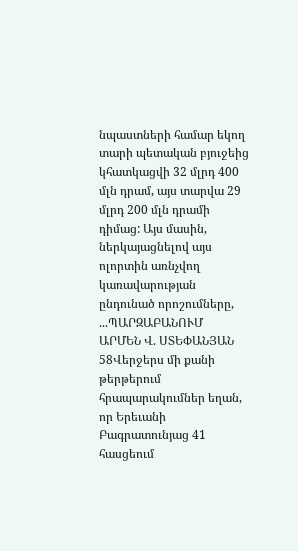նպաստների համար եկող տարի պետական բյուջեից կհատկացվի 32 մլրդ 400 մլն դրամ, այս տարվա 29 մլրդ 200 մլն դրամի դիմաց: Այս մասին, ներկայացնելով այս ոլորտին առնչվող կառավարության ընդունած որոշումները, ...ՊԱՐԶԱԲԱՆՈՒՄ
ԱՐՄԵՆ Վ. ՍՏԵՓԱՆՅԱՆ 58Վերջերս մի քանի թերթերում հրապարակումներ եղան, որ Երեւանի Բագրատունյաց 41 հասցեում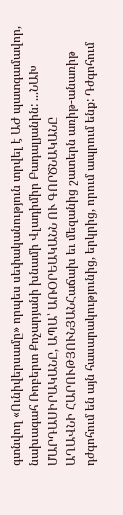գտնվող «Ունիվերսամը» որպես սեփականություն տրվել է ԱԺ պատգամավոր, նախագահ Ռոբերտ Քոչարյանի խնամի Վլադիմիր Բադալյանին: ...ՆԱԽ ՄԱՐԴԱՍԻՐԱԿԱՆԸ, ԱՊԱ՝ ԱՌՕՐԵԱԿԱՆՆ ՈՒ ԳՈՐԾՆԱԿԱՆԸ
ԱՂԱՎՆԻ ՀԱՐՈՒԹՅՈՒՆՅԱՆՀաճախ եւ մեզանից շատերն առիթ-անառիթ դժգոհում են այն հասարակությունից, երկրից, որում ապրում ենք: Դժգոհում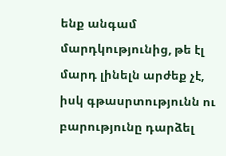ենք անգամ մարդկությունից, թե էլ մարդ լինելն արժեք չէ, իսկ գթասրտությունն ու բարությունը դարձել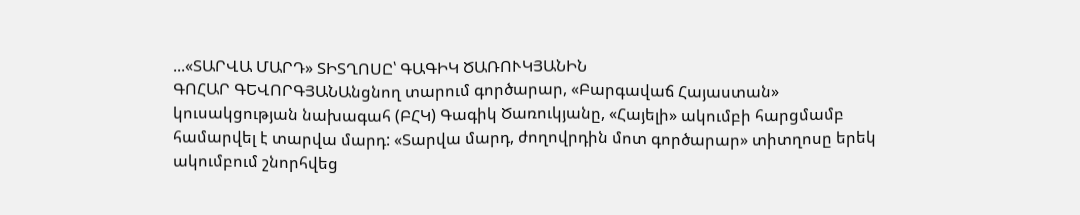...«ՏԱՐՎԱ ՄԱՐԴ» ՏԻՏՂՈՍԸ՝ ԳԱԳԻԿ ԾԱՌՈՒԿՅԱՆԻՆ
ԳՈՀԱՐ ԳԵՎՈՐԳՅԱՆԱնցնող տարում գործարար, «Բարգավաճ Հայաստան» կուսակցության նախագահ (ԲՀԿ) Գագիկ Ծառուկյանը, «Հայելի» ակումբի հարցմամբ համարվել է տարվա մարդ: «Տարվա մարդ, ժողովրդին մոտ գործարար» տիտղոսը երեկ ակումբում շնորհվեց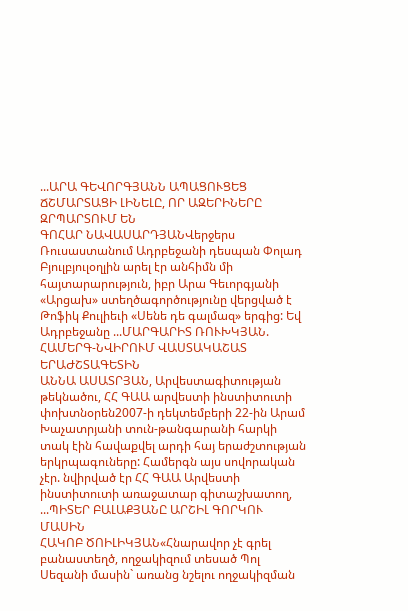...ԱՐԱ ԳԵՎՈՐԳՅԱՆՆ ԱՊԱՑՈՒՑԵՑ ՃՇՄԱՐՏԱՑԻ ԼԻՆԵԼԸ, ՈՐ ԱԶԵՐԻՆԵՐԸ ԶՐՊԱՐՏՈՒՄ ԵՆ
ԳՈՀԱՐ ՆԱՎԱՍԱՐԴՅԱՆՎերջերս Ռուսաստանում Ադրբեջանի դեսպան Փոլադ Բյուլբյուլօղլին արել էր անհիմն մի հայտարարություն, իբր Արա Գեւորգյանի «Արցախ» ստեղծագործությունը վերցված է Թոֆիկ Քուլիեւի «Սենե դե գալմազ» երգից: Եվ Ադրբեջանը ...ՄԱՐԳԱՐԻՏ ՌՈՒԽԿՅԱՆ. ՀԱՄԵՐԳ-ՆՎԻՐՈՒՄ ՎԱՍՏԱԿԱՇԱՏ ԵՐԱԺՇՏԱԳԵՏԻՆ
ԱՆՆԱ ԱՍԱՏՐՅԱՆ, Արվեստագիտության թեկնածու, ՀՀ ԳԱԱ արվեստի ինստիտուտի փոխտնօրեն2007-ի դեկտեմբերի 22-ին Արամ Խաչատրյանի տուն-թանգարանի հարկի տակ էին հավաքվել արդի հայ երաժշտության երկրպագուները: Համերգն այս սովորական չէր. նվիրված էր ՀՀ ԳԱԱ Արվեստի ինստիտուտի առաջատար գիտաշխատող, ...ՊԻՏԵՐ ԲԱԼԱՔՅԱՆԸ ԱՐՇԻԼ ԳՈՐԿՈՒ ՄԱՍԻՆ
ՀԱԿՈԲ ԾՈԻԼԻԿՅԱՆ«Հնարավոր չէ գրել բանաստեղծ, ողջակիզում տեսած Պոլ Սեզանի մասին` առանց նշելու ողջակիզման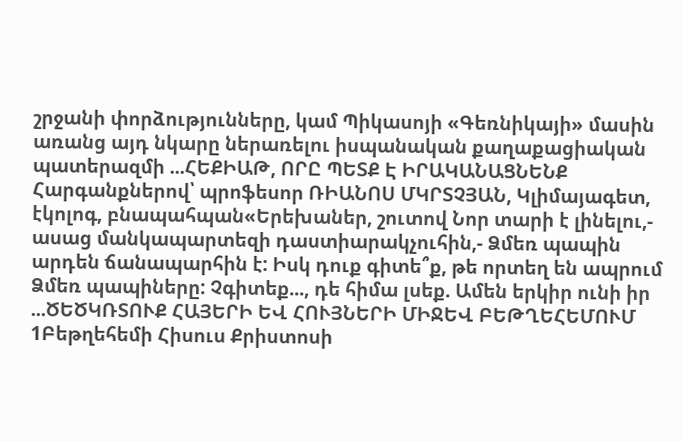շրջանի փորձությունները, կամ Պիկասոյի «Գեռնիկայի» մասին առանց այդ նկարը ներառելու իսպանական քաղաքացիական պատերազմի ...ՀԵՔԻԱԹ, ՈՐԸ ՊԵՏՔ Է ԻՐԱԿԱՆԱՑՆԵՆՔ
Հարգանքներով՝ պրոֆեսոր ՌԻԱՆՈՍ ՄԿՐՏՉՅԱՆ, Կլիմայագետ, էկոլոգ, բնապահպան«Երեխաներ, շուտով Նոր տարի է լինելու,- ասաց մանկապարտեզի դաստիարակչուհին,- Ձմեռ պապին արդեն ճանապարհին է: Իսկ դուք գիտե՞ք, թե որտեղ են ապրում Ձմեռ պապիները: Չգիտեք..., դե հիմա լսեք. Ամեն երկիր ունի իր ...ԾԵԾԿՌՏՈՒՔ ՀԱՅԵՐԻ ԵՎ ՀՈՒՅՆԵՐԻ ՄԻՋԵՎ ԲԵԹՂԵՀԵՄՈՒՄ
1Բեթղեհեմի Հիսուս Քրիստոսի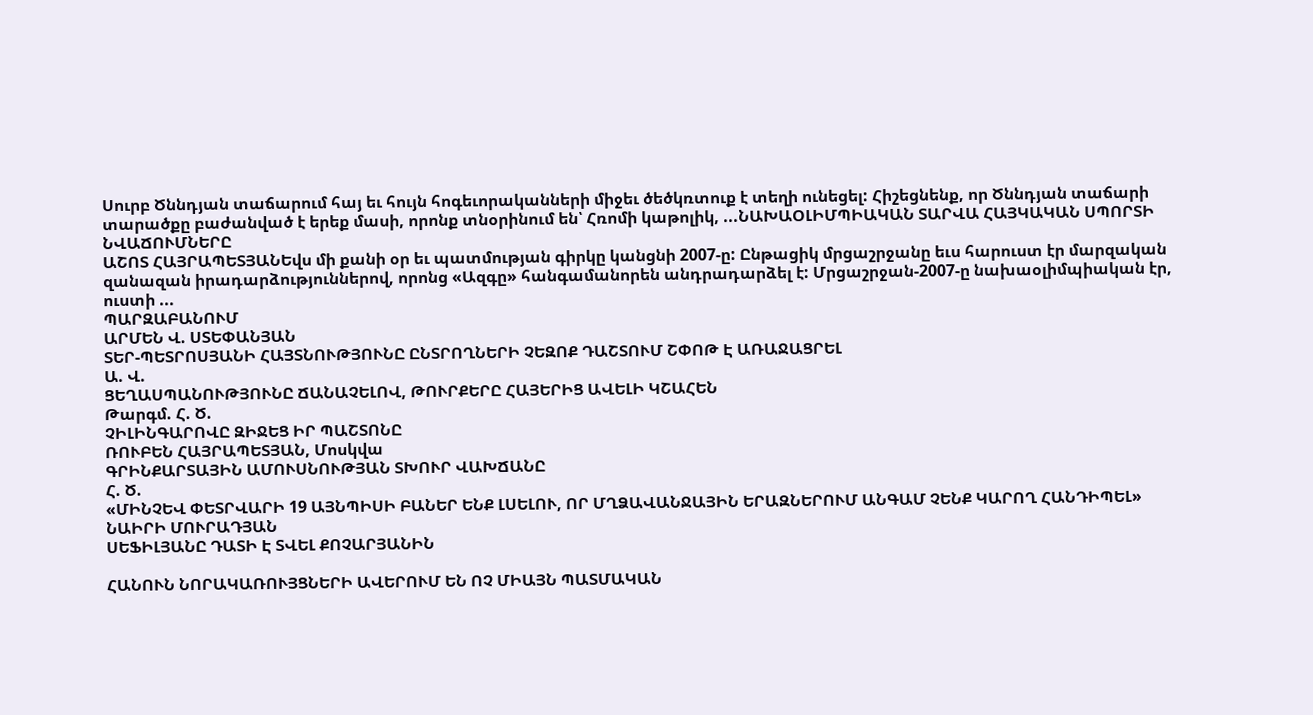Սուրբ Ծննդյան տաճարում հայ եւ հույն հոգեւորականների միջեւ ծեծկռտուք է տեղի ունեցել: Հիշեցնենք, որ Ծննդյան տաճարի տարածքը բաժանված է երեք մասի, որոնք տնօրինում են՝ Հռոմի կաթոլիկ, ...ՆԱԽԱՕԼԻՄՊԻԱԿԱՆ ՏԱՐՎԱ ՀԱՅԿԱԿԱՆ ՍՊՈՐՏԻ ՆՎԱՃՈՒՄՆԵՐԸ
ԱՇՈՏ ՀԱՅՐԱՊԵՏՅԱՆԵվս մի քանի օր եւ պատմության գիրկը կանցնի 2007-ը: Ընթացիկ մրցաշրջանը եւս հարուստ էր մարզական զանազան իրադարձություններով, որոնց «Ազգը» հանգամանորեն անդրադարձել է: Մրցաշրջան-2007-ը նախաօլիմպիական էր, ուստի ...
ՊԱՐԶԱԲԱՆՈՒՄ
ԱՐՄԵՆ Վ. ՍՏԵՓԱՆՅԱՆ
ՏԵՐ-ՊԵՏՐՈՍՅԱՆԻ ՀԱՅՏՆՈՒԹՅՈՒՆԸ ԸՆՏՐՈՂՆԵՐԻ ՉԵԶՈՔ ԴԱՇՏՈՒՄ ՇՓՈԹ Է ԱՌԱՋԱՑՐԵԼ
Ա. Վ.
ՑԵՂԱՍՊԱՆՈՒԹՅՈՒՆԸ ՃԱՆԱՉԵԼՈՎ, ԹՈՒՐՔԵՐԸ ՀԱՅԵՐԻՑ ԱՎԵԼԻ ԿՇԱՀԵՆ
Թարգմ. Հ. Ծ.
ՉԻԼԻՆԳԱՐՈՎԸ ԶԻՋԵՑ ԻՐ ՊԱՇՏՈՆԸ
ՌՈՒԲԵՆ ՀԱՅՐԱՊԵՏՅԱՆ, Մոսկվա
ԳՐԻՆՔԱՐՏԱՅԻՆ ԱՄՈՒՍՆՈՒԹՅԱՆ ՏԽՈՒՐ ՎԱԽՃԱՆԸ
Հ. Ծ.
«ՄԻՆՉԵՎ ՓԵՏՐՎԱՐԻ 19 ԱՅՆՊԻՍԻ ԲԱՆԵՐ ԵՆՔ ԼՍԵԼՈՒ, ՈՐ ՄՂՁԱՎԱՆՋԱՅԻՆ ԵՐԱԶՆԵՐՈՒՄ ԱՆԳԱՄ ՉԵՆՔ ԿԱՐՈՂ ՀԱՆԴԻՊԵԼ»
ՆԱԻՐԻ ՄՈՒՐԱԴՅԱՆ
ՍԵՖԻԼՅԱՆԸ ԴԱՏԻ Է ՏՎԵԼ ՔՈՉԱՐՅԱՆԻՆ

ՀԱՆՈՒՆ ՆՈՐԱԿԱՌՈՒՅՑՆԵՐԻ ԱՎԵՐՈՒՄ ԵՆ ՈՉ ՄԻԱՅՆ ՊԱՏՄԱԿԱՆ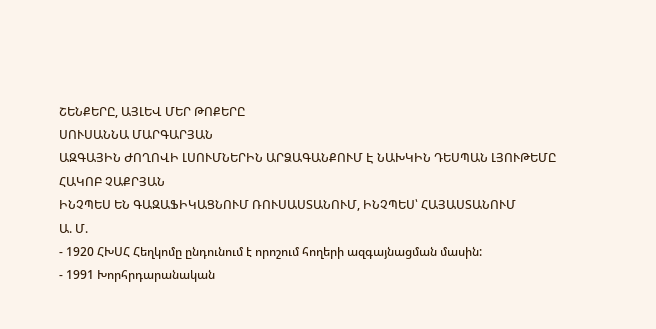ՇԵՆՔԵՐԸ, ԱՅԼԵՎ ՄԵՐ ԹՈՔԵՐԸ
ՍՈՒՍԱՆՆԱ ՄԱՐԳԱՐՅԱՆ
ԱԶԳԱՅԻՆ ԺՈՂՈՎԻ ԼՍՈՒՄՆԵՐԻՆ ԱՐՁԱԳԱՆՔՈՒՄ Է ՆԱԽԿԻՆ ԴԵՍՊԱՆ ԼՅՈՒԹԵՄԸ
ՀԱԿՈԲ ՉԱՔՐՅԱՆ
ԻՆՉՊԵՍ ԵՆ ԳԱԶԱՖԻԿԱՑՆՈՒՄ ՌՈՒՍԱՍՏԱՆՈՒՄ, ԻՆՉՊԵՍ՝ ՀԱՅԱՍՏԱՆՈՒՄ
Ա. Մ.
- 1920 ՀԽՍՀ Հեղկոմը ընդունում է որոշում հողերի ազգայնացման մասին:
- 1991 Խորհրդարանական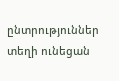ընտրություններ տեղի ունեցան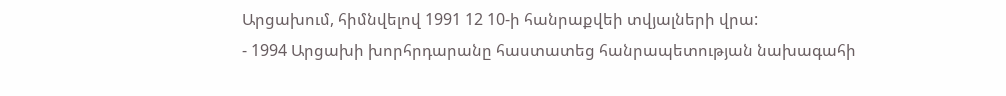Արցախում, հիմնվելով 1991 12 10-ի հանրաքվեի տվյալների վրա:
- 1994 Արցախի խորհրդարանը հաստատեց հանրապետության նախագահի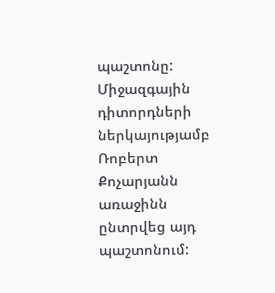պաշտոնը: Միջազգային դիտորդների ներկայությամբ Ռոբերտ Քոչարյանն առաջինն ընտրվեց այդ պաշտոնում: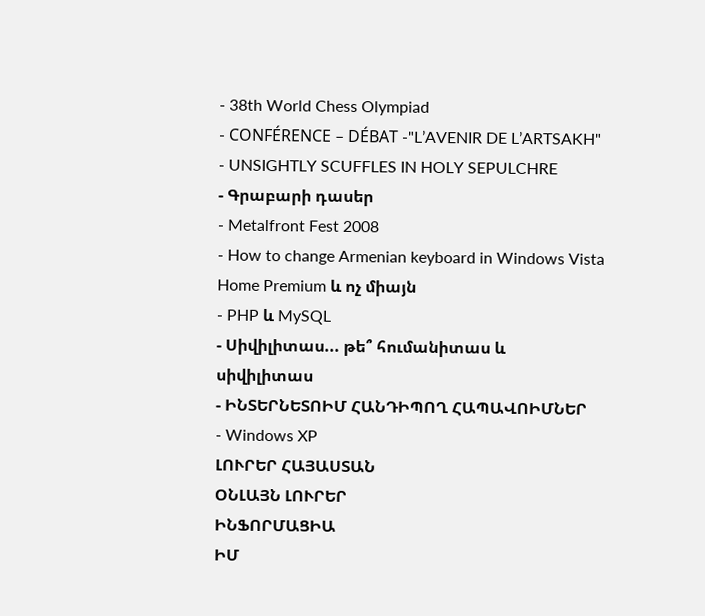- 38th World Chess Olympiad
- CONFÉRENCE – DÉBAT -"L’AVENIR DE L’ARTSAKH"
- UNSIGHTLY SCUFFLES IN HOLY SEPULCHRE
- Գրաբարի դասեր
- Metalfront Fest 2008
- How to change Armenian keyboard in Windows Vista Home Premium և ոչ միայն
- PHP և MySQL
- Սիվիլիտաս... թե՞ հումանիտաս և սիվիլիտաս
- ԻՆՏԵՐՆԵՏՈԻՄ ՀԱՆԴԻՊՈՂ ՀԱՊԱՎՈԻՄՆԵՐ
- Windows XP
ԼՈՒՐԵՐ ՀԱՅԱՍՏԱՆ
ՕՆԼԱՅՆ ԼՈՒՐԵՐ
ԻՆՖՈՐՄԱՑԻԱ
ԻՄ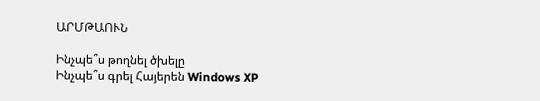ԱՐՄԹԱՈՒՆ

Ինչպե՞ս թողնել ծխելը
Ինչպե՞ս գրել Հայերեն Windows XP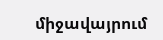միջավայրում